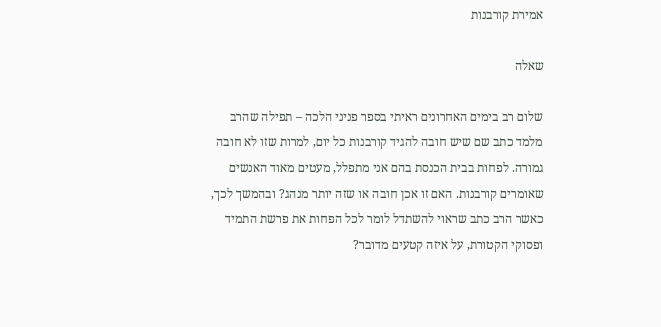אמירת קורבנות

שאלה

שלום רב בימים האחרונים ראיתי בספר פניני הלכה – תפילה שהרב מלמד כתב שם שיש חובה להגיד קורבנות כל יום, למרות שזו לא חובה גמורה. לפחות בבית הכנסת בהם אני מתפלל, מעטים מאוד האנשים שאומרים קורבנות. האם זו אכן חובה או שזה יותר מנהג? ובהמשך לכך, כאשר הרב כתב שראוי להשתדל לומר לכל הפחות את פרשת התמיד ופסוקי הקטורת, על איזה קטעים מדובר?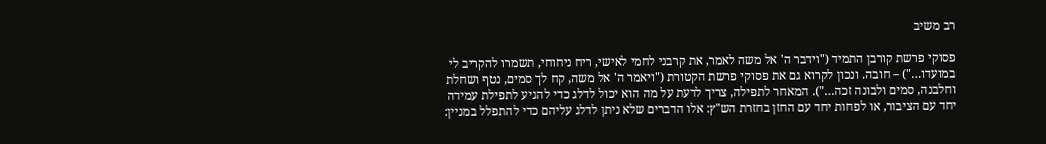רב משיב

פסוקי פרשת קורבן התמיד ("וידבר ה' אל משה לאמר, את קרבני לחמי לאישי, ריח ניחוחי, תשמרו להקריב לי במועדו…") – חובה. ונכון לקרוא גם את פסוקי פרשת הקטורת ("ויאמר ה' אל משה, קח לך סמים, נטף ושחלת וחלבנה, סמים ולבונה זכה…"). המאחר לתפילה, צריך לדעת על מה הוא יכול לדלג כדי להגיע לתפילת עמידה יחד עם הציבור, או לפחות יחד עם החזן בחזרת הש"ץ: אלו הדברים שלא ניתן לדלג עליהם כדי להתפלל במניין: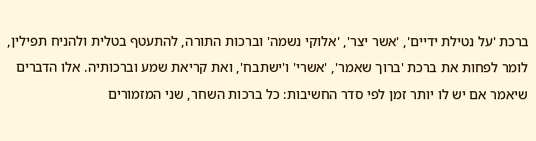ברכת 'על נטילת ידיים', 'אשר יצר', 'אלוקי נשמה' וברכות התורה, להתעטף בטלית ולהניח תפילין, לומר לפחות את ברכת 'ברוך שאמר', 'אשרי' ו'ישתבח', ואת קריאת שמע וברכותיה. אלו הדברים שיאמר אם יש לו יותר זמן לפי סדר החשיבות: כל ברכות השחר, שני המזמורים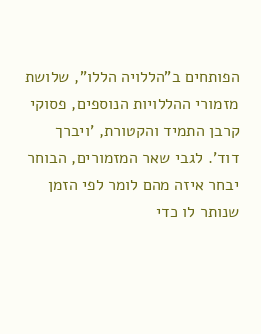הפותחים ב"הללויה הללו", שלושת מזמורי ההללויות הנוספים, פסוקי קרבן התמיד והקטורת, 'ויברך דוד'. לגבי שאר המזמורים, הבוחר יבחר איזה מהם לומר לפי הזמן שנותר לו כדי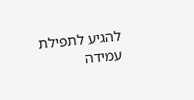להגיע לתפילת עמידה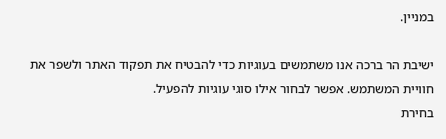במניין.

ישיבת הר ברכה אנו משתמשים בעוגיות כדי להבטיח את תפקוד האתר ולשפר את חוויית המשתמש. אפשר לבחור אילו סוגי עוגיות להפעיל.
בחירת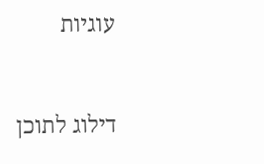עוגיות


דילוג לתוכן